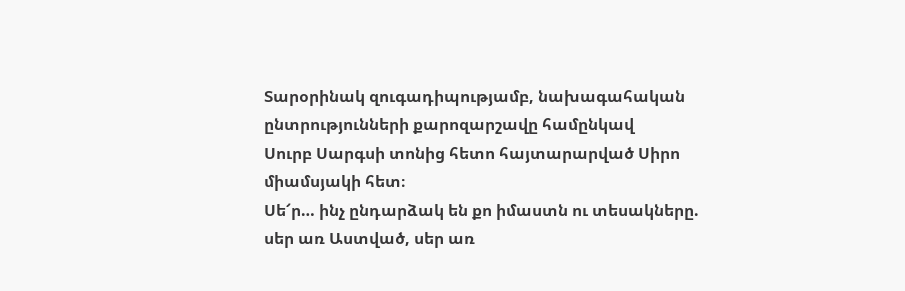Տարօրինակ զուգադիպությամբ, նախագահական ընտրությունների քարոզարշավը համընկավ
Սուրբ Սարգսի տոնից հետո հայտարարված Սիրո միամսյակի հետ։
Սե՜ր… ինչ ընդարձակ են քո իմաստն ու տեսակները. սեր առ Աստված, սեր առ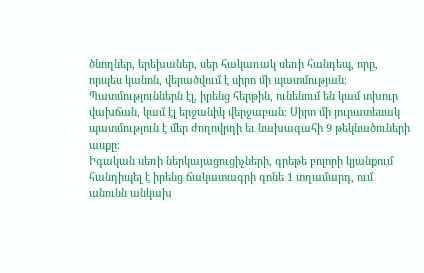ծնողներ, երեխաներ, սեր հակառակ սեռի հանդեպ, որը, որպես կանոն, վերածվում է սիրո մի պատմության։ Պատմություններն էլ, իրենց հերթին, ունենում են կամ տխուր վախճան, կամ էլ երջանիկ վերջաբան։ Սիրո մի յուրատեսակ պատմություն է մեր ժողովրդի եւ նախագահի 9 թեկնածուների ասքը։
Իգական սեռի ներկայացուցիչների, գրեթե բոլորի կյանքում հանդիպել է իրենց ճակատագրի գոնե 1 տղամարդ, ում անունն անկախ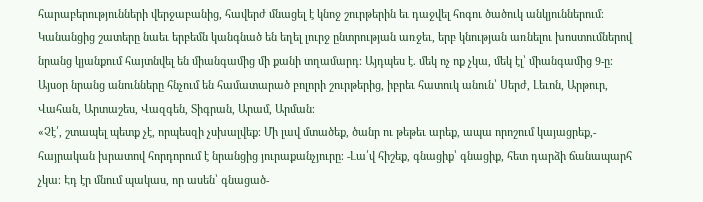հարաբերությունների վերջաբանից, հավերժ մնացել է կնոջ շուրթերին եւ դաջվել հոգու ծածուկ անկյուններում։
Կանանցից շատերը նաեւ երբեմն կանգնած են եղել լուրջ ընտրության առջեւ, երբ կնության առնելու խոստումներով նրանց կյանքում հայտնվել են միանգամից մի քանի տղամարդ։ Այդպես է. մեկ ոչ ոք չկա, մեկ էլ՝ միանգամից 9-ը։ Այսօր նրանց անունները հնչում են համատարած բոլորի շուրթերից, իբրեւ հատուկ անուն՝ Սերժ, Լեւոն, Արթուր, Վահան, Արտաշես, Վազգեն, Տիգրան, Արամ, Արման։
«Չէ՛, շտապել պետք չէ, որպեսզի չսխալվեք։ Մի լավ մտածեք, ծանր ու թեթեւ արեք, ապա որոշում կայացրեք,- հայրական խրատով հորդորում է նրանցից յուրաքանչյուրը։ -Լա՛վ հիշեք, գնացիք՝ գնացիք, հետ դարձի ճանապարհ չկա։ Էդ էր մնում պակաս, որ ասեն՝ գնացած-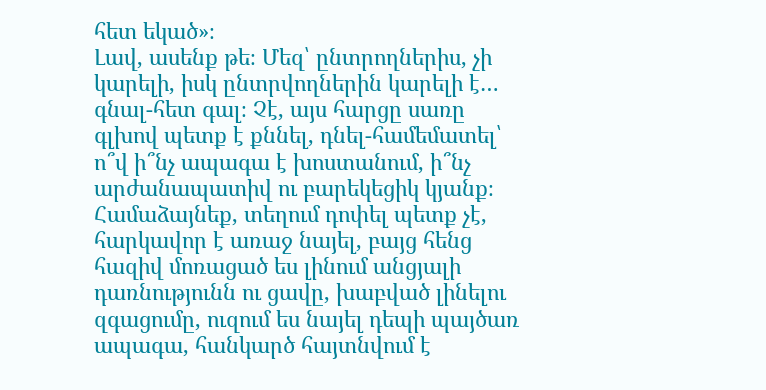հետ եկած»։
Լավ, ասենք թե։ Մեզ՝ ընտրողներիս, չի կարելի, իսկ ընտրվողներին կարելի է… գնալ-հետ գալ։ Չէ, այս հարցը սառը գլխով պետք է քննել, դնել-համեմատել՝ ո՞վ ի՞նչ ապագա է խոստանում, ի՞նչ արժանապատիվ ու բարեկեցիկ կյանք։ Համաձայնեք, տեղում դոփել պետք չէ, հարկավոր է առաջ նայել, բայց հենց հազիվ մոռացած ես լինում անցյալի դառնությունն ու ցավը, խաբված լինելու զգացումը, ուզում ես նայել դեպի պայծառ ապագա, հանկարծ հայտնվում է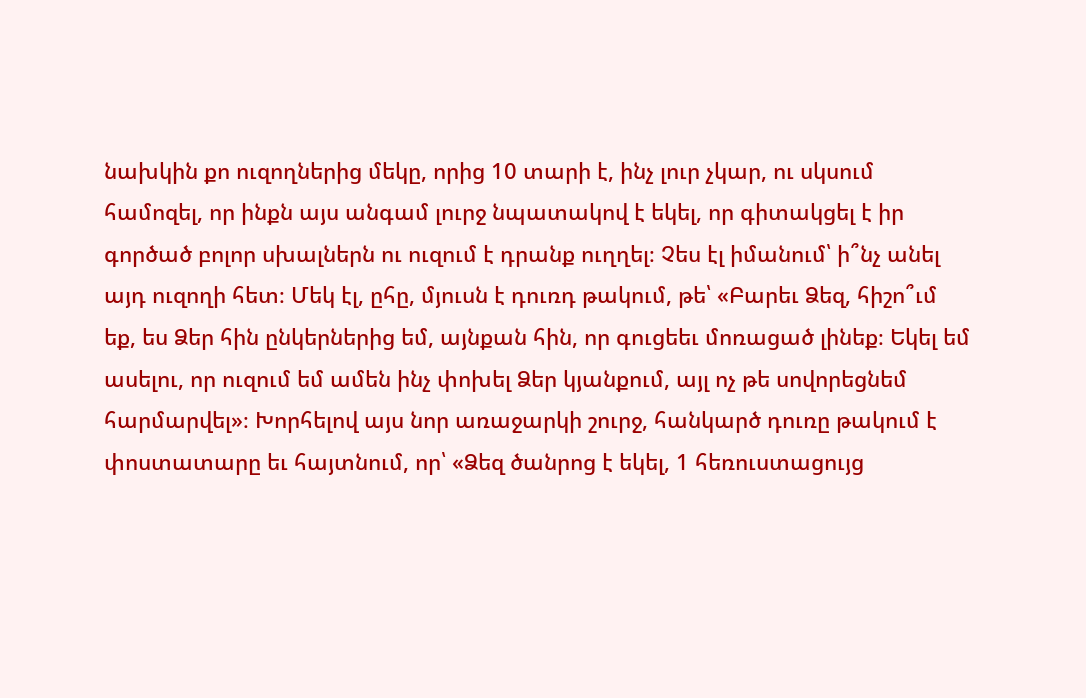նախկին քո ուզողներից մեկը, որից 10 տարի է, ինչ լուր չկար, ու սկսում համոզել, որ ինքն այս անգամ լուրջ նպատակով է եկել, որ գիտակցել է իր գործած բոլոր սխալներն ու ուզում է դրանք ուղղել։ Չես էլ իմանում՝ ի՞նչ անել այդ ուզողի հետ։ Մեկ էլ, ըհը, մյուսն է դուռդ թակում, թե՝ «Բարեւ Ձեզ, հիշո՞ւմ եք, ես Ձեր հին ընկերներից եմ, այնքան հին, որ գուցեեւ մոռացած լինեք։ Եկել եմ ասելու, որ ուզում եմ ամեն ինչ փոխել Ձեր կյանքում, այլ ոչ թե սովորեցնեմ հարմարվել»։ Խորհելով այս նոր առաջարկի շուրջ, հանկարծ դուռը թակում է փոստատարը եւ հայտնում, որ՝ «Ձեզ ծանրոց է եկել, 1 հեռուստացույց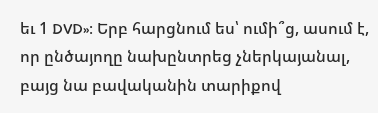եւ 1 DVD»։ Երբ հարցնում ես՝ ումի՞ց, ասում է, որ ընծայողը նախընտրեց չներկայանալ, բայց նա բավականին տարիքով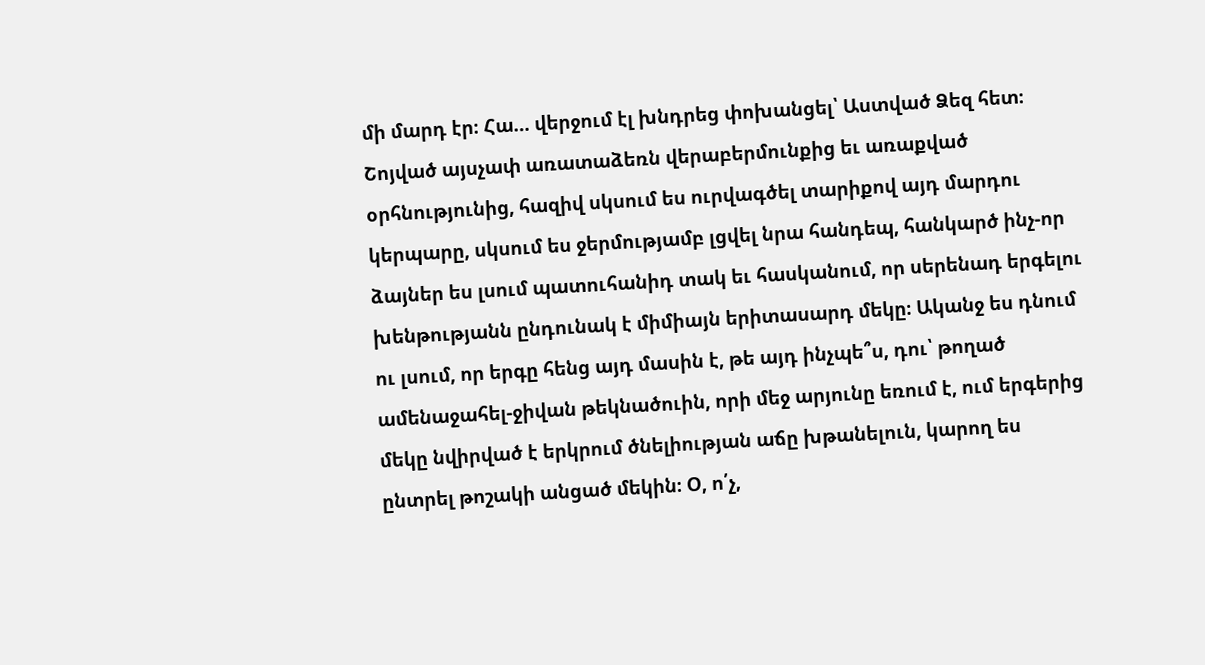մի մարդ էր։ Հա… վերջում էլ խնդրեց փոխանցել՝ Աստված Ձեզ հետ։ Շոյված այսչափ առատաձեռն վերաբերմունքից եւ առաքված օրհնությունից, հազիվ սկսում ես ուրվագծել տարիքով այդ մարդու կերպարը, սկսում ես ջերմությամբ լցվել նրա հանդեպ, հանկարծ ինչ-որ ձայներ ես լսում պատուհանիդ տակ եւ հասկանում, որ սերենադ երգելու խենթությանն ընդունակ է միմիայն երիտասարդ մեկը։ Ականջ ես դնում ու լսում, որ երգը հենց այդ մասին է, թե այդ ինչպե՞ս, դու՝ թողած ամենաջահել-ջիվան թեկնածուին, որի մեջ արյունը եռում է, ում երգերից մեկը նվիրված է երկրում ծնելիության աճը խթանելուն, կարող ես ընտրել թոշակի անցած մեկին։ Օ, ո՛չ,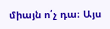միայն ո՛չ դա։ Այս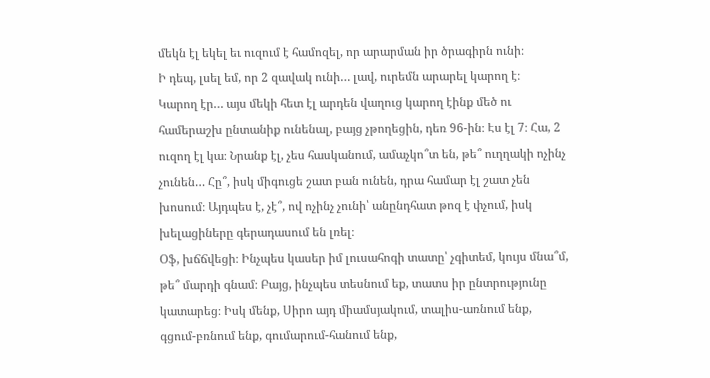մեկն էլ եկել եւ ուզում է համոզել, որ արարման իր ծրագիրն ունի։
Ի դեպ, լսել եմ, որ 2 զավակ ունի… լավ, ուրեմն արարել կարող է։
Կարող էր… այս մեկի հետ էլ արդեն վաղուց կարող էինք մեծ ու համերաշխ ընտանիք ունենալ, բայց չթողեցին, դեռ 96-ին։ Էս էլ 7։ Հա, 2 ուզող էլ կա։ Նրանք էլ, չես հասկանում, ամաչկո՞տ են, թե՞ ուղղակի ոչինչ չունեն… Հը՞, իսկ միգուցե շատ բան ունեն, դրա համար էլ շատ չեն խոսում։ Այդպես է, չէ՞, ով ոչինչ չունի՝ անընդհատ թոզ է փչում, իսկ խելացիները գերադասում են լռել։
Օֆ, խճճվեցի։ Ինչպես կասեր իմ լուսահոգի տատը՝ չգիտեմ, կույս մնա՞մ, թե՞ մարդի գնամ։ Բայց, ինչպես տեսնում եք, տատս իր ընտրությունը կատարեց։ Իսկ մենք, Սիրո այդ միամսյակում, տալիս-առնում ենք, գցում-բռնում ենք, գումարում-հանում ենք,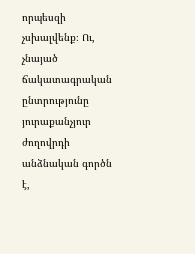որպեսզի չսխալվենք։ Ու, չնայած ճակատագրական ընտրությունը յուրաքանչյուր ժողովրդի անձնական գործն է,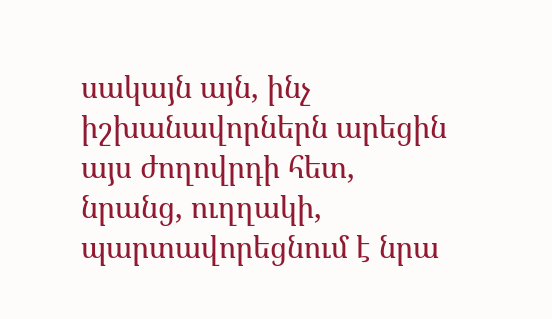սակայն այն, ինչ իշխանավորներն արեցին այս ժողովրդի հետ, նրանց, ուղղակի, պարտավորեցնում է նրա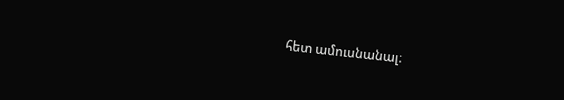հետ ամուսնանալ։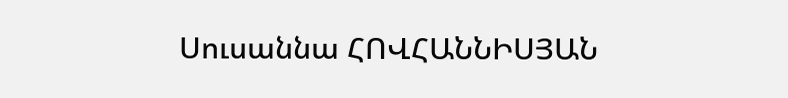Սուսաննա ՀՈՎՀԱՆՆԻՍՅԱՆ